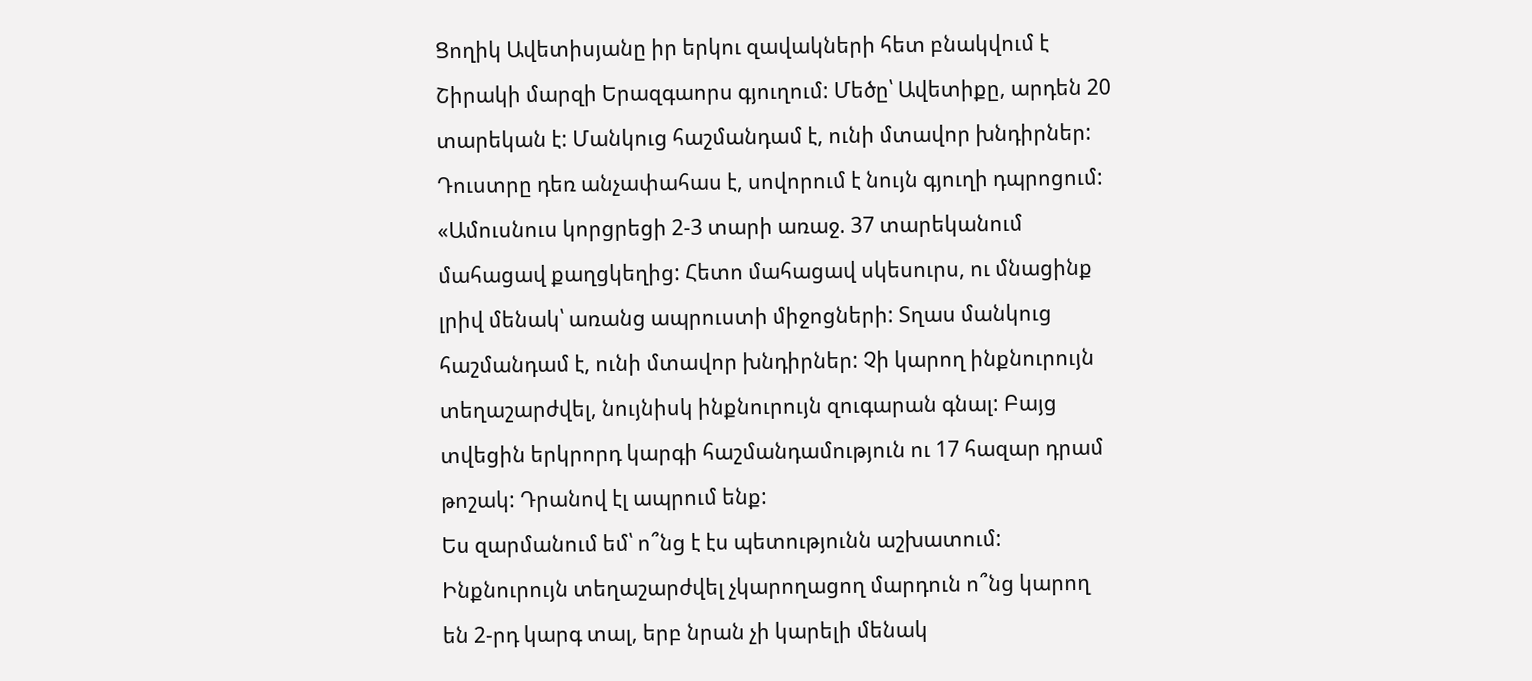Ցողիկ Ավետիսյանը իր երկու զավակների հետ բնակվում է Շիրակի մարզի Երազգաորս գյուղում: Մեծը՝ Ավետիքը, արդեն 20 տարեկան է: Մանկուց հաշմանդամ է, ունի մտավոր խնդիրներ: Դուստրը դեռ անչափահաս է, սովորում է նույն գյուղի դպրոցում:
«Ամուսնուս կորցրեցի 2-3 տարի առաջ. 37 տարեկանում մահացավ քաղցկեղից: Հետո մահացավ սկեսուրս, ու մնացինք լրիվ մենակ՝ առանց ապրուստի միջոցների: Տղաս մանկուց հաշմանդամ է, ունի մտավոր խնդիրներ: Չի կարող ինքնուրույն տեղաշարժվել, նույնիսկ ինքնուրույն զուգարան գնալ: Բայց տվեցին երկրորդ կարգի հաշմանդամություն ու 17 հազար դրամ թոշակ: Դրանով էլ ապրում ենք:
Ես զարմանում եմ՝ ո՞նց է էս պետությունն աշխատում: Ինքնուրույն տեղաշարժվել չկարողացող մարդուն ո՞նց կարող են 2-րդ կարգ տալ, երբ նրան չի կարելի մենակ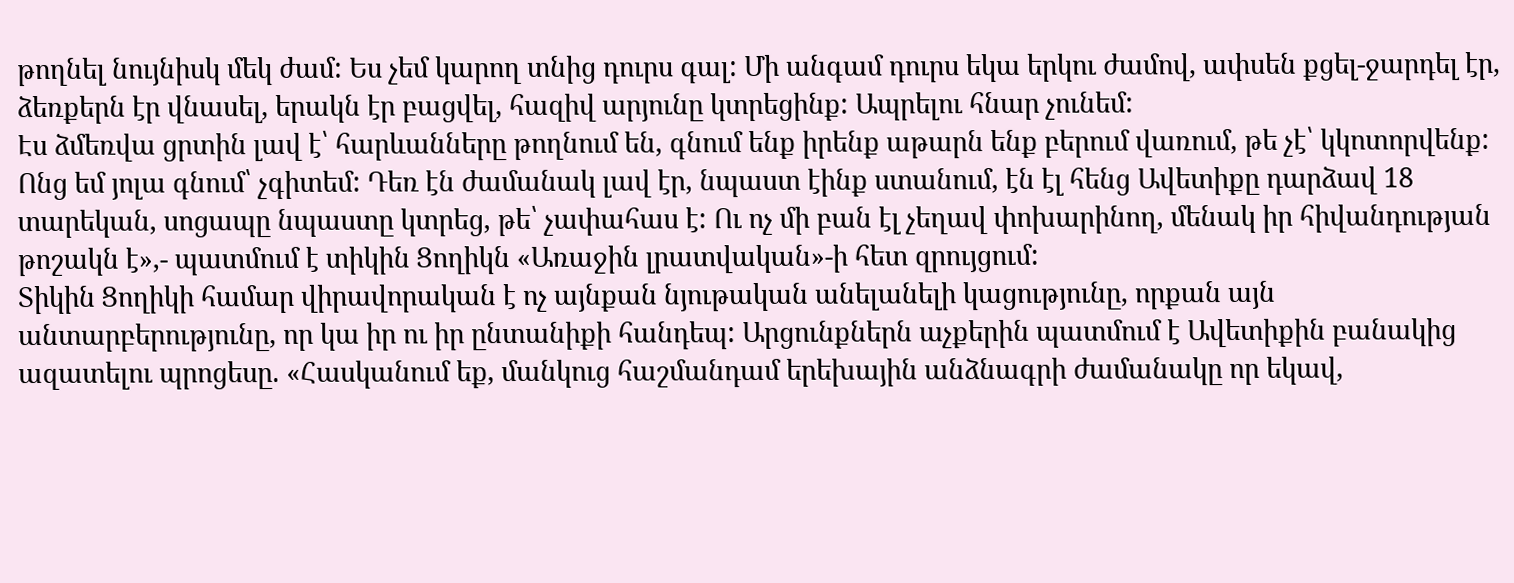թողնել նույնիսկ մեկ ժամ: Ես չեմ կարող տնից դուրս գալ: Մի անգամ դուրս եկա երկու ժամով, ափսեն քցել-ջարդել էր, ձեռքերն էր վնասել, երակն էր բացվել, հազիվ արյունը կտրեցինք: Ապրելու հնար չունեմ:
Էս ձմեռվա ցրտին լավ է՝ հարևանները թողնում են, գնում ենք իրենք աթարն ենք բերում վառում, թե չէ՝ կկոտորվենք: Ոնց եմ յոլա գնում՝ չգիտեմ: Դեռ էն ժամանակ լավ էր, նպաստ էինք ստանում, էն էլ հենց Ավետիքը դարձավ 18 տարեկան, սոցապը նպաստը կտրեց, թե՝ չափահաս է: Ու ոչ մի բան էլ չեղավ փոխարինող, մենակ իր հիվանդության թոշակն է»,- պատմում է տիկին Ցողիկն «Առաջին լրատվական»-ի հետ զրույցում:
Տիկին Ցողիկի համար վիրավորական է ոչ այնքան նյութական անելանելի կացությունը, որքան այն անտարբերությունը, որ կա իր ու իր ընտանիքի հանդեպ: Արցունքներն աչքերին պատմում է Ավետիքին բանակից ազատելու պրոցեսը. «Հասկանում եք, մանկուց հաշմանդամ երեխային անձնագրի ժամանակը որ եկավ,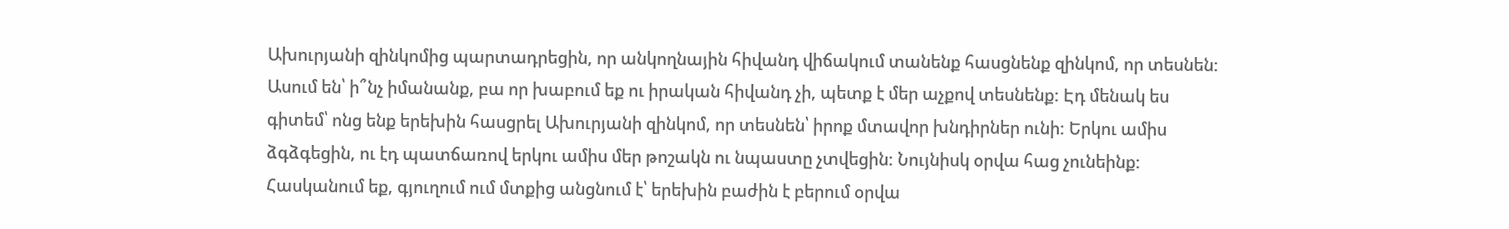Ախուրյանի զինկոմից պարտադրեցին, որ անկողնային հիվանդ վիճակում տանենք հասցնենք զինկոմ, որ տեսնեն: Ասում են՝ ի՞նչ իմանանք, բա որ խաբում եք ու իրական հիվանդ չի, պետք է մեր աչքով տեսնենք: Էդ մենակ ես գիտեմ՝ ոնց ենք երեխին հասցրել Ախուրյանի զինկոմ, որ տեսնեն՝ իրոք մտավոր խնդիրներ ունի: Երկու ամիս ձգձգեցին, ու էդ պատճառով երկու ամիս մեր թոշակն ու նպաստը չտվեցին: Նույնիսկ օրվա հաց չունեինք:
Հասկանում եք, գյուղում ում մտքից անցնում է՝ երեխին բաժին է բերում օրվա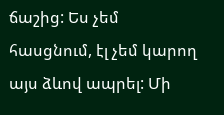ճաշից: Ես չեմ հասցնում, էլ չեմ կարող այս ձևով ապրել: Մի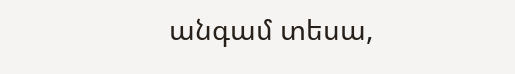անգամ տեսա,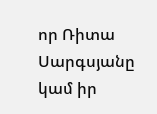որ Ռիտա Սարգսյանը կամ իր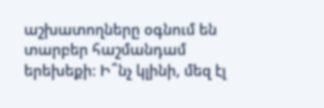աշխատողները օգնում են տարբեր հաշմանդամ երեխեքի: Ի՞նչ կլինի, մեզ էլ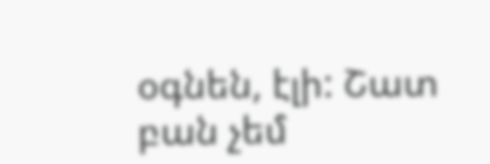օգնեն, էլի: Շատ բան չեմ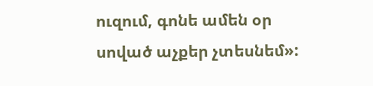ուզում, գոնե ամեն օր սոված աչքեր չտեսնեմ»: